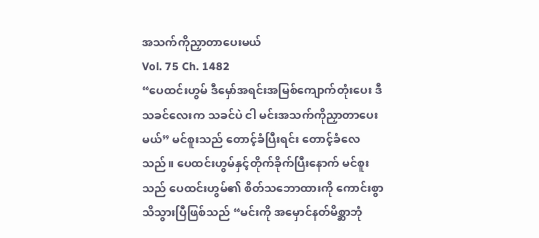အသက်ကိုညှာတာပေးမယ်
Vol. 75 Ch. 1482
“ပေထင်းဟွမ် ဒီမှော်အရင်းအမြစ်ကျောက်တုံးပေး ဒီသခင်လေးက သခင်ပဲ ငါ မင်းအသက်ကိုညှာတာပေးမယ်” မင်စူးသည် တောင့်ခံပြီးရင်း တောင့်ခံလေသည်။ ပေထင်းဟွမ်နှင့်တိုက်ခိုက်ပြီးနောက် မင်စူးသည် ပေထင်းဟွမ်၏ စိတ်သဘောထားကို ကောင်းစွာသိသွားပြီဖြစ်သည် “မင်းကို အမှောင်နတ်မိစ္ဆာဘုံ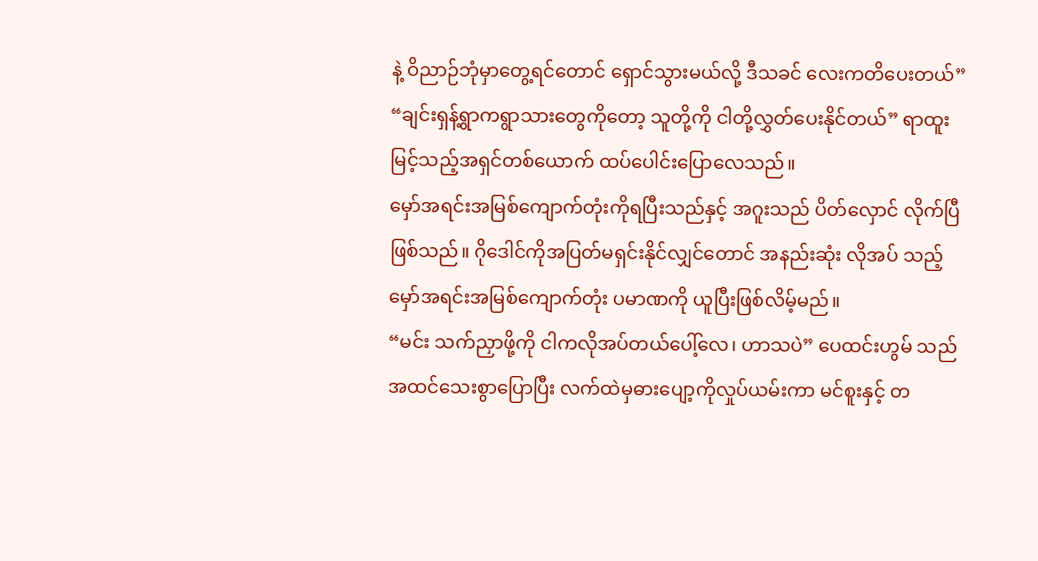နဲ့ ဝိညာဉ်ဘုံမှာတွေ့ရင်တောင် ရှောင်သွားမယ်လို့ ဒီသခင် လေးကတိပေးတယ်”
“ချင်းရှန့်ရွာကရွာသားတွေကိုတော့ သူတို့ကို ငါတို့လွှတ်ပေးနိုင်တယ်” ရာထူးမြင့်သည့်အရှင်တစ်ယောက် ထပ်ပေါင်းပြောလေသည်။
မှော်အရင်းအမြစ်ကျောက်တုံးကိုရပြီးသည်နှင့် အဂူးသည် ပိတ်လှောင် လိုက်ပြီဖြစ်သည်။ ဂိုဒေါင်ကိုအပြတ်မရှင်းနိုင်လျှင်တောင် အနည်းဆုံး လိုအပ် သည့် မှော်အရင်းအမြစ်ကျောက်တုံး ပမာဏကို ယူပြီးဖြစ်လိမ့်မည်။
“မင်း သက်ညှာဖို့ကို ငါကလိုအပ်တယ်ပေါ့်လေ၊ ဟာသပဲ” ပေထင်းဟွမ် သည် အထင်သေးစွာပြောပြီး လက်ထဲမှဓားပျော့ကိုလှုပ်ယမ်းကာ မင်စူးနှင့် တ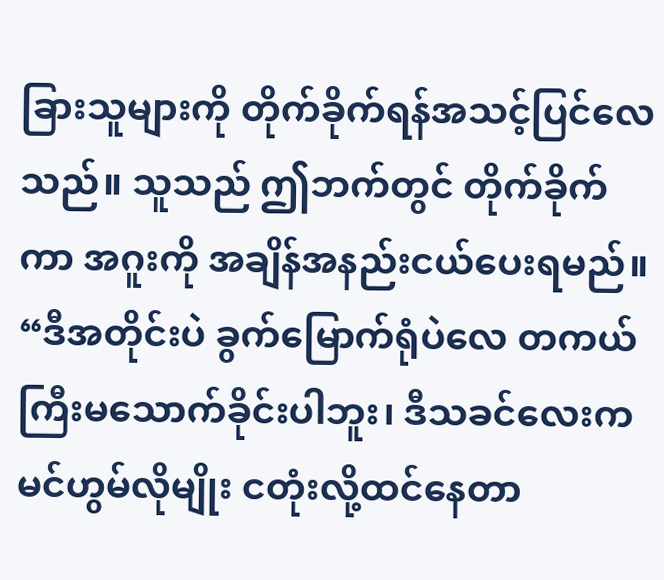ခြားသူများကို တိုက်ခိုက်ရန်အသင့်ပြင်လေသည်။ သူသည် ဤဘက်တွင် တိုက်ခိုက်ကာ အဂူးကို အချိန်အနည်းငယ်ပေးရမည်။
“ဒီအတိုင်းပဲ ခွက်မြောက်ရုံပဲလေ တကယ်ကြီးမသောက်ခိုင်းပါဘူး၊ ဒီသခင်လေးက မင်ဟွမ်လိုမျိုး ငတုံးလို့ထင်နေတာ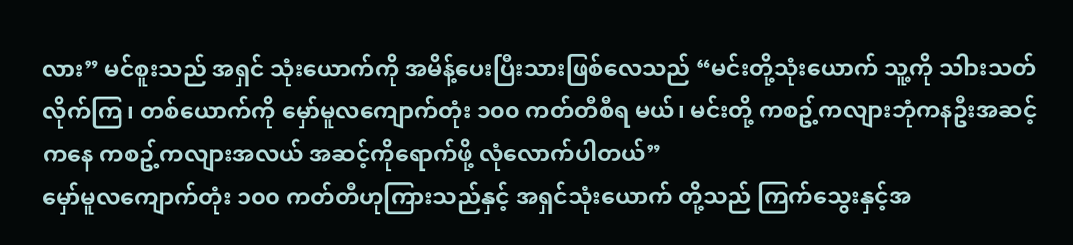လား” မင်စူးသည် အရှင် သုံးယောက်ကို အမိန့်ပေးပြီးသားဖြစ်လေသည် “မင်းတို့သုံးယောက် သူ့ကို သါားသတ်လိုက်ကြ၊ တစ်ယောက်ကို မှော်မူလကျောက်တုံး ၁၀၀ ကတ်တီစီရ မယ်၊ မင်းတို့ ကစဥ့်ကလျားဘုံကနဦးအဆင့်ကနေ ကစဥ့်ကလျားအလယ် အဆင့်ကိုရောက်ဖို့ လုံလောက်ပါတယ်”
မှော်မူလကျောက်တုံး ၁၀၀ ကတ်တီဟုကြားသည်နှင့် အရှင်သုံးယောက် တို့သည် ကြက်သွေးနှင့်အ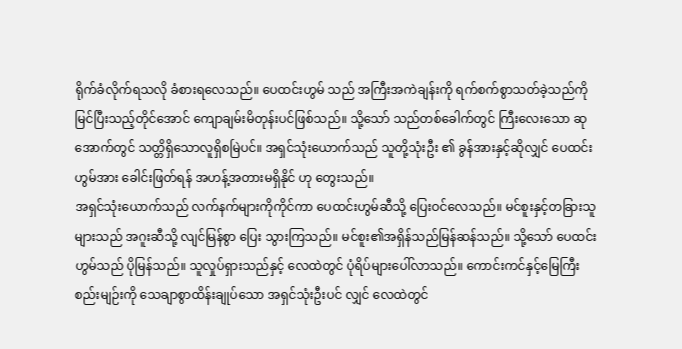ရိုက်ခံလိုက်ရသလို ခံစားရလေသည်။ ပေထင်းဟွမ် သည် အကြီးအကဲချန်းကို ရက်စက်စွာသတ်ခဲ့သည်ကိုမြင်ပြီးသည့်တိုင်အောင် ကျောချမ်းမိတုန်းပင်ဖြစ်သည်။ သို့သော် သည်တစ်ခေါက်တွင် ကြီးလေးသော ဆုအောက်တွင် သတ္တိရှိသောလူရှိစမြဲပင်။ အရှင်သုံးယောက်သည် သူတို့သုံးဦး ၏ ခွန်အားနှင့်ဆိုလျှင် ပေထင်းဟွမ်အား ခေါင်းဖြတ်ရန် အဟန့်အတားမရှိနိုင် ဟု တွေးသည်။
အရှင်သုံးယောက်သည် လက်နက်များကိုကိုင်ကာ ပေထင်းဟွမ်ဆီသို့ ပြေးဝင်လေသည်။ မင်စူးနှင့်တခြားသူများသည် အဂူးဆီသို့ လျင်မြန်စွာ ပြေး သွားကြသည်။ မင်စူး၏အရှိန်သည်မြန်ဆန်သည်။ သို့သော် ပေထင်းဟွမ်သည် ပိုမြန်သည်။ သူလှုပ်ရှားသည်နှင့် လေထဲတွင် ပုံရိပ်များပေါ်လာသည်။ ကောင်းကင်နှင့်မြေကြီးစည်းမျဉ်းကို သေချာစွာထိန်းချုပ်သော အရှင်သုံးဦးပင် လျှင် လေထဲတွင်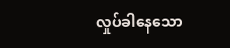လှုပ်ခါနေသော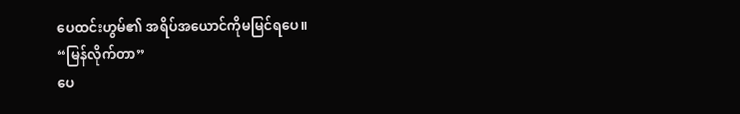ပေထင်းဟွမ်၏ အရိပ်အယောင်ကိုမမြင်ရပေ။
“မြန်လိုက်တာ”
ပေ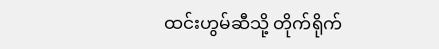ထင်းဟွမ်ဆီသို့ တိုက်ရိုက်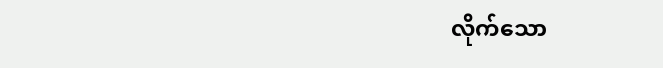လိုက်သော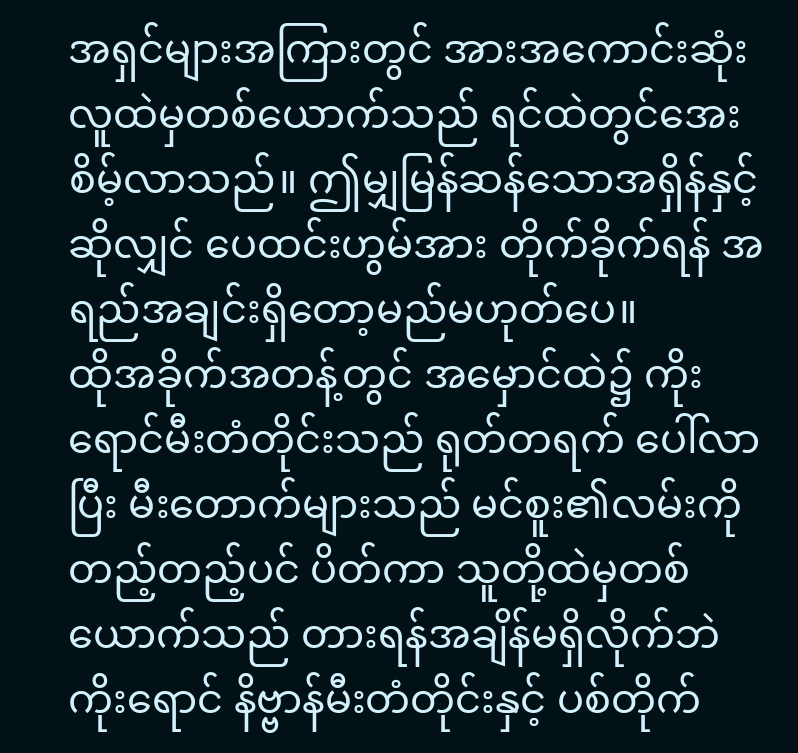အရှင်များအကြားတွင် အားအကောင်းဆုံးလူထဲမှတစ်ယောက်သည် ရင်ထဲတွင်အေးစိမ့်လာသည်။ ဤမျှမြန်ဆန်သောအရှိန်နှင့်ဆိုလျှင် ပေထင်းဟွမ်အား တိုက်ခိုက်ရန် အရည်အချင်းရှိတော့မည်မဟုတ်ပေ။
ထိုအခိုက်အတန့်တွင် အမှောင်ထဲ၌ ကိုးရောင်မီးတံတိုင်းသည် ရုတ်တရက် ပေါ်လာပြီး မီးတောက်များသည် မင်စူး၏လမ်းကို တည့်တည့်ပင် ပိတ်ကာ သူတို့ထဲမှတစ်ယောက်သည် တားရန်အချိန်မရှိလိုက်ဘဲ ကိုးရောင် နိဗ္ဗာန်မီးတံတိုင်းနှင့် ပစ်တိုက်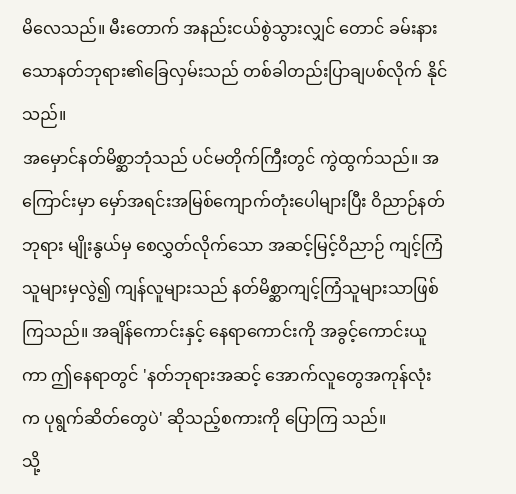မိလေသည်။ မီးတောက် အနည်းငယ်စွဲသွားလျှင် တောင် ခမ်းနားသောနတ်ဘုရား၏ခြေလှမ်းသည် တစ်ခါတည်းပြာချပစ်လိုက် နိုင်သည်။
အမှောင်နတ်မိစ္ဆာဘုံသည် ပင်မတိုက်ကြီးတွင် ကွဲထွက်သည်။ အကြောင်းမှာ မှော်အရင်းအမြစ်ကျောက်တုံးပေါများပြီး ဝိညာဉ်နတ်ဘုရား မျိုးနွယ်မှ စေလွှတ်လိုက်သော အဆင့်မြင့်ဝိညာဉ် ကျင့်ကြံသူများမှလွဲ၍ ကျန်လူများသည် နတ်မိစ္ဆာကျင့်ကြံသူများသာဖြစ်ကြသည်။ အချိန်ကောင်းနှင့် နေရာကောင်းကို အခွင့်ကောင်းယူကာ ဤနေရာတွင် 'နတ်ဘုရားအဆင့် အောက်လူတွေအကုန်လုံးက ပုရွက်ဆိတ်တွေပဲ' ဆိုသည့်စကားကို ပြောကြ သည်။
သို့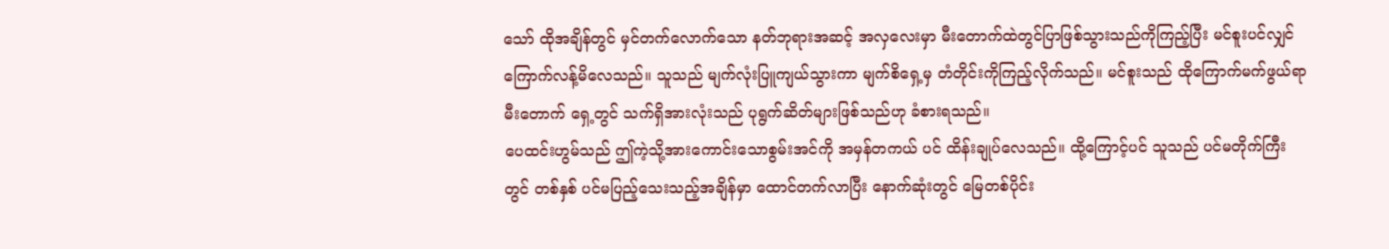သော် ထိုအချိန်တွင် မှင်တက်လောက်သော နတ်ဘုရားအဆင့် အလှလေးမှာ မီးတောက်ထဲတွင်ပြာဖြစ်သွားသည်ကိုကြည့်ပြီး မင်စူးပင်လျှင် ကြောက်လန့်မိလေသည်။ သူသည် မျက်လုံးပြူကျယ်သွားကာ မျက်စိရှေ့မှ တံတိုင်းကိုကြည့်လိုက်သည်။ မင်စူးသည် ထိုကြောက်မက်ဖွယ်ရာမီးတောက် ရှေ့တွင် သက်ရှိအားလုံးသည် ပုရွက်ဆိတ်များဖြစ်သည်ဟု ခံစားရသည်။
ပေထင်းဟွမ်သည် ဤကဲ့သို့အားကောင်းသောစွမ်းအင်ကို အမှန်တကယ် ပင် ထိန်းချုပ်လေသည်။ ထို့ကြောင့်ပင် သူသည် ပင်မတိုက်ကြီးတွင် တစ်နှစ် ပင်မပြည့်သေးသည့်အချိန်မှာ ထောင်တက်လာပြီး နောက်ဆုံးတွင် မြေတစ်ပိုင်း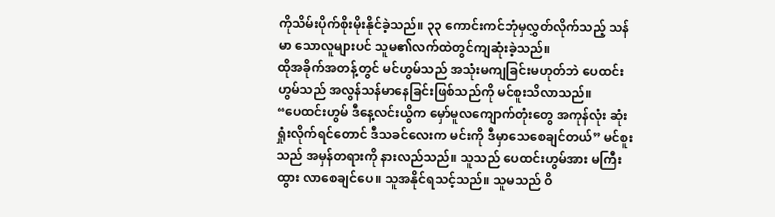ကိုသိမ်းပိုက်စိုးမိုးနိုင်ခဲ့သည်။ ၃၃ ကောင်းကင်ဘုံမှလွှတ်လိုက်သည့် သန်မာ သောလူများပင် သူမ၏လက်ထဲတွင်ကျဆုံးခဲ့သည်။
ထိုအခိုက်အတန့်တွင် မင်ဟွမ်သည် အသုံးမကျခြင်းမဟုတ်ဘဲ ပေထင်းဟွမ်သည် အလွန်သန်မာနေခြင်းဖြစ်သည်ကို မင်စူးသိလာသည်။
“ပေထင်းဟွမ် ဒီနေ့လင်းယွိက မှော်မူလကျောက်တုံးတွေ အကုန်လုံး ဆုံးရှုံးလိုက်ရင်တောင် ဒီသခင်လေးက မင်းကို ဒီမှာသေစေချင်တယ်” မင်စူး သည် အမှန်တရားကို နားလည်သည်။ သူသည် ပေထင်းဟွမ်အား မကြီးထွား လာစေချင်ပေ။ သူအနိုင်ရသင့်သည်။ သူမသည် ဝိ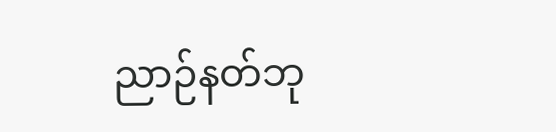ညာဉ်နတ်ဘု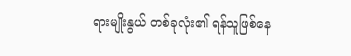ရားမျိုးနွယ် တစ်ခုလုံး၏ ရန်သူဖြစ်နေ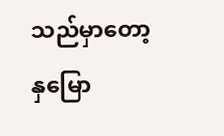သည်မှာတော့ နှမြော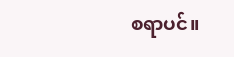စရာပင်။